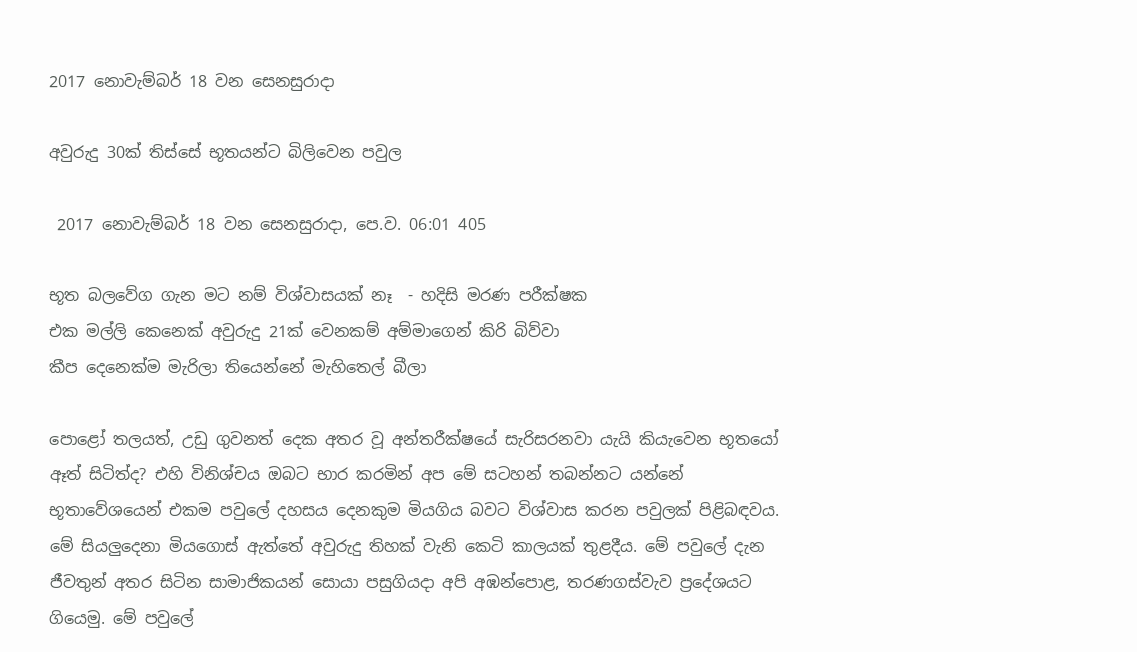2017 නොවැම්බර් 18 වන සෙනසුරාදා

අවුරුදු 30ක් තිස්සේ භූතයන්ට බිලිවෙන පවුල

 2017 නොවැම්බර් 18 වන සෙනසුරාදා, පෙ.ව. 06:01 405

භූත බලවේග ගැන මට නම් විශ්වාසයක් නෑ  - හදිසි මරණ පරීක්ෂක
එක මල්ලි කෙනෙක් අවුරුදු 21ක් වෙනකම් අම්මාගෙන් කිරි බිව්වා
කීප දෙනෙක්ම මැරිලා තියෙන්නේ මැහිතෙල් බීලා

පොළෝ තලයත්, උඩු ගුවනත් දෙක අතර වූ අන්තරීක්ෂයේ සැරිසරනවා යැයි කියැවෙන භූතයෝ ඈත් සිටිත්ද? එහි විනිශ්චය ඔබට භාර කරමින් අප මේ සටහන් තබන්නට යන්නේ භූතාවේශයෙන් එකම පවුලේ දහසය දෙනකුම මියගිය බවට විශ්වාස කරන පවුලක් පිළිබඳවය. මේ සියලුදෙනා මියගොස් ඇත්තේ අවුරුදු තිහක් වැනි කෙටි කාලයක් තුළදීය. මේ පවුලේ දැන ජීවතුන් අතර සිටින සාමාජිකයන් සොයා පසුගියදා අපි අඹන්පොළ, තරණගස්වැව ප්‍රදේශයට ගියෙමු. මේ පවුලේ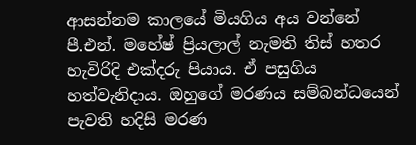ආසන්නම කාලයේ මියගිය අය වන්නේ පී.එන්. මහේෂ් ප්‍රියලාල් නැමති තිස් හතර හැවිරිදි එක්දරු පියාය. ඒ පසුගිය හත්වැනිදාය. ඔහුගේ මරණය සම්බන්ධයෙන් පැවති හදිසි මරණ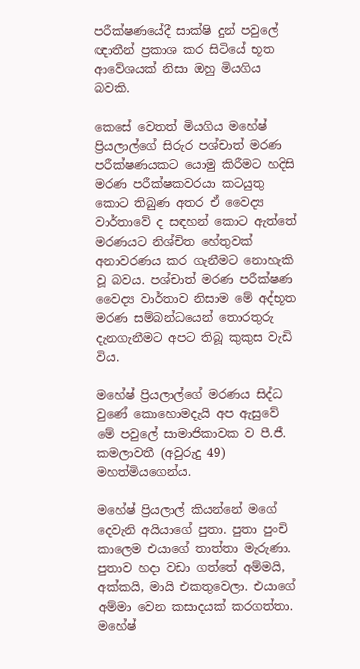පරීක්ෂණයේදී සාක්ෂි දුන් පවුලේ ඥාතීන් ප්‍රකාශ කර සිටියේ භූත ආවේශයක් නිසා ඔහු මියගිය බවකි.

කෙසේ වෙතත් මියගිය මහේෂ් ප්‍රියලාල්ගේ සිරුර පශ්චාත් මරණ පරීක්ෂණයකට යොමු කිරීමට හදිසි මරණ පරීක්ෂකවරයා කටයුතු කොට තිබුණ අතර ඒ වෛද්‍ය වාර්තාවේ ද සඳහන් කොට ඇත්තේ මරණයට නිශ්චිත හේතුවක් අනාවරණය කර ගැනීමට නොහැකි වූ බවය. පශ්චාත් මරණ පරීක්ෂණ වෛද්‍ය වාර්තාව නිසාම මේ අද්භූත මරණ සම්බන්ධයෙන් තොරතුරු දැනගැනීමට අපට තිබූ කුකුස වැඩි විය.

මහේෂ් ප්‍රියලාල්ගේ මරණය සිද්ධ වුණේ කොහොමදැයි අප ඇසුවේ මේ පවුලේ සාමාජිකාවක ව පී.ජී. කමලාවතී (අවුරුදු 49) මහත්මියගෙන්ය.

මහේෂ් ප්‍රියලාල් කියන්නේ මගේ දෙවැනි අයියාගේ පුතා. පුතා පුංචි කාලෙම එයාගේ තාත්තා මැරුණා. පුතාව හදා වඩා ගත්තේ අම්මයි, අක්කයි, මායි එකතුවෙලා. එයාගේ අම්මා වෙන කසාදයක් කරගත්තා. මහේෂ්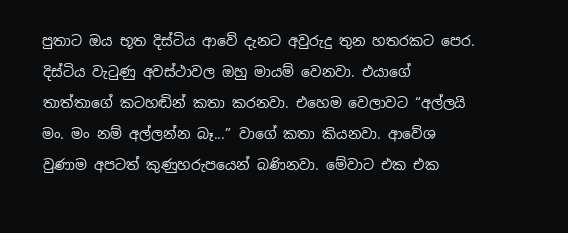පුතාට ඔය භූත දිස්ටිය ආවේ දැනට අවුරුදු තුන හතරකට පෙර. දිස්ටිය වැටුණු අවස්ථාවල ඔහු මායම් වෙනවා. එයාගේ තාත්තාගේ කටහඬින් කතා කරනවා. එහෙම වෙලාවට “අල්ලයි මං. මං නම් අල්ලන්න බෑ...” වාගේ කතා කියනවා. ආවේශ වුණාම අපටත් කුණුහරුපයෙන් බණිනවා. මේවාට එක එක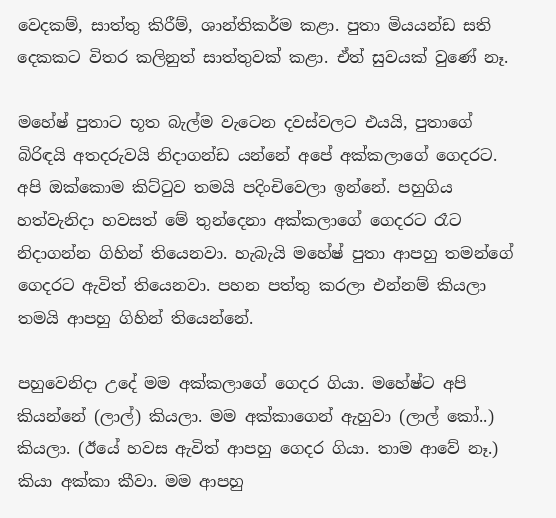වෙදකම්, සාත්තු කිරීම්, ශාන්තිකර්ම කළා. පුතා මියයන්ඩ සති දෙකකට විතර කලිනුත් සාත්තුවක් කළා. ඒත් සුවයක් වුණේ නෑ.

මහේෂ් පුතාට භූත බැල්ම වැටෙන දවස්වලට එයයි, පුතාගේ බිරිඳයි අතදරුවයි නිදාගන්ඩ යන්නේ අපේ අක්කලාගේ ගෙදරට. අපි ඔක්කොම කිට්ටුව තමයි පදිංචිවෙලා ඉන්නේ. පහුගිය හත්වැනිදා හවසත් මේ තුන්දෙනා අක්කලාගේ ගෙදරට රෑට නිදාගන්න ගිහින් තියෙනවා. හැබැයි මහේෂ් පුතා ආපහු තමන්ගේ ගෙදරට ඇවිත් තියෙනවා. පහන පත්තු කරලා එන්නම් කියලා තමයි ආපහු ගිහින් තියෙන්නේ.

පහුවෙනිදා උදේ මම අක්කලාගේ ගෙදර ගියා. මහේෂ්ට අපි කියන්නේ (ලාල්) කියලා. මම අක්කාගෙන් ඇහුවා (ලාල් කෝ..) කියලා. (ඊයේ හවස ඇවිත් ආපහු ගෙදර ගියා. තාම ආවේ නෑ.) කියා අක්කා කීවා. මම ආපහු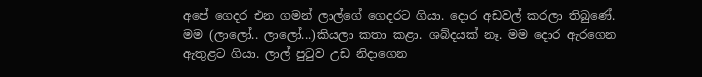අපේ ගෙදර එන ගමන් ලාල්ගේ ගෙදරට ගියා. දොර අඩවල් කරලා තිබුණේ. මම (ලාලෝ.. ලාලෝ...)කියලා කතා කළා. ශබ්දයක් නෑ. මම දොර ඇරගෙන ඇතුළට ගියා. ලාල් පුටුව උඩ නිදාගෙන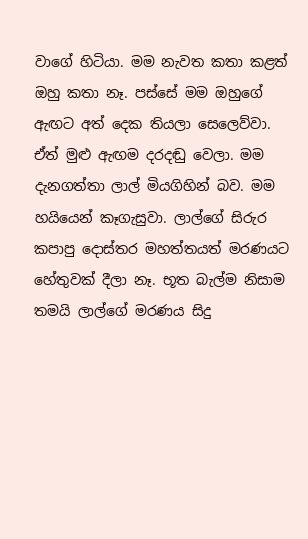වාගේ හිටියා. මම නැවත කතා කළත් ඔහු කතා නෑ. පස්සේ මම ඔහුගේ ඇඟට අත් දෙක තියලා සෙලෙව්වා. ඒත් මුළු ඇඟම දරදඬු වෙලා. මම දැනගත්තා ලාල් මියගිහින් බව. මම හයියෙන් කෑගැසුවා. ලාල්ගේ සිරුර කපාපු දොස්තර මහත්තයත් මරණයට හේතුවක් දීලා නෑ. භූත බැල්ම නිසාම තමයි ලාල්ගේ මරණය සිදු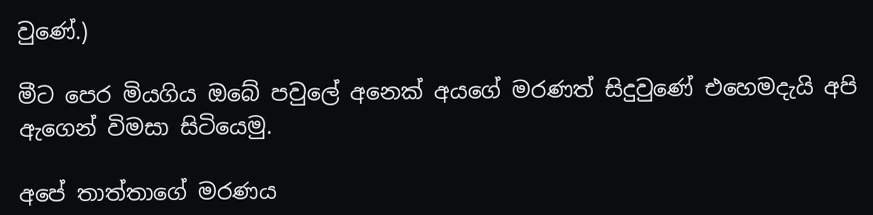වුණේ.)

මීට පෙර මියගිය ඔබේ පවුලේ අනෙක් අයගේ මරණත් සිදුවුණේ එහෙමදැයි අපි ඇගෙන් විමසා සිටියෙමු.

අපේ තාත්තාගේ මරණය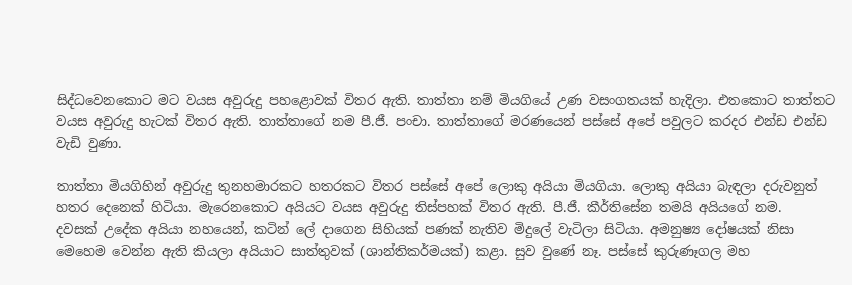සිද්ධවෙනකොට මට වයස අවුරුදු පහළොවක් විතර ඇති. තාත්තා නම් මියගියේ උණ වසංගතයක් හැදිලා. එතකොට තාත්තට වයස අවුරුදු හැටක් විතර ඇති. තාත්තාගේ නම පී.ජී. පංචා. තාත්තාගේ මරණයෙන් පස්සේ අපේ පවුලට කරදර එන්ඩ එන්ඩ වැඩි වුණා.

තාත්තා මියගිහින් අවුරුදු තුනහමාරකට හතරකට විතර පස්සේ අපේ ලොකු අයියා මියගියා. ලොකු අයියා බැඳලා දරුවනුත් හතර දෙනෙක් හිටියා. මැරෙනකොට අයියට වයස අවුරුදු තිස්පහක් විතර ඇති. පී.ජී. කීර්තිසේන තමයි අයියගේ නම.
දවසක් උදේක අයියා නහයෙන්, කටින් ලේ දාගෙන සිහියක් පණක් නැතිව මිදුලේ වැටිලා සිටියා. අමනුෂ්‍ය දෝෂයක් නිසා මෙහෙම වෙන්න ඇති කියලා අයියාට සාත්තුවක් (ශාන්තිකර්මයක්) කළා. සුව වුණේ නෑ. පස්සේ කුරුණෑගල මහ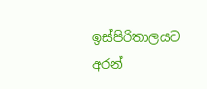ඉස්පිරිතාලයට අරන්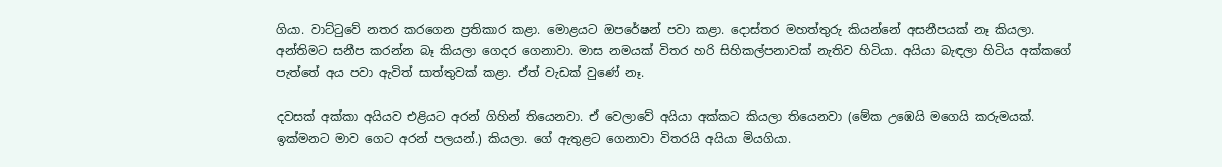ගියා. වාට්ටුවේ නතර කරගෙන ප්‍රතිකාර කළා. මොළයට ඔපරේෂන් පවා කළා. දොස්තර මහත්තුරු කියන්නේ අසනීපයක් නෑ කියලා. අන්තිමට සනීප කරන්න බෑ කියලා ගෙදර ගෙනාවා. මාස නමයක් විතර හරි සිහිකල්පනාවක් නැතිව හිටියා. අයියා බැඳලා හිටිය අක්කගේ පැත්තේ අය පවා ඇවිත් සාත්තුවක් කළා. ඒත් වැඩක් වුණේ නෑ.

දවසක් අක්කා අයියව එළියට අරන් ගිහින් තියෙනවා. ඒ වෙලාවේ අයියා අක්කට කියලා තියෙනවා (මේක උඹෙයි මගෙයි කරුමයක්. ඉක්මනට මාව ගෙට අරන් පලයන්.) කියලා. ගේ ඇතුළට ගෙනාවා විතරයි අයියා මියගියා.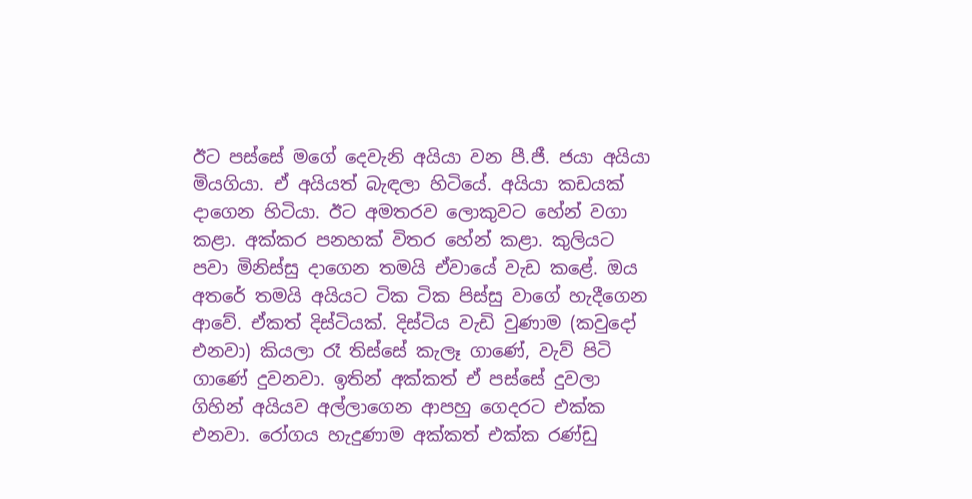ඊට පස්සේ මගේ දෙවැනි අයියා වන පී.ජී. ජයා අයියා මියගියා. ඒ අයියත් බැඳලා හිටියේ. අයියා කඩයක් දාගෙන හිටියා. ඊට අමතරව ලොකුවට හේන් වගා කළා. අක්කර පනහක් විතර හේන් කළා. කුලියට පවා මිනිස්සු දාගෙන තමයි ඒවායේ වැඩ කළේ. ඔය අතරේ තමයි අයියට ටික ටික පිස්සු වාගේ හැදීගෙන ආවේ. ඒකත් දිස්ටියක්. දිස්ටිය වැඩි වුණාම (කවුදෝ එනවා) කියලා රෑ තිස්සේ කැලෑ ගාණේ, වැව් පිටි ගාණේ දුවනවා. ඉතින් අක්කත් ඒ පස්සේ දුවලා ගිහින් අයියව අල්ලාගෙන ආපහු ගෙදරට එක්ක එනවා. රෝගය හැදුණාම අක්කත් එක්ක රණ්ඩු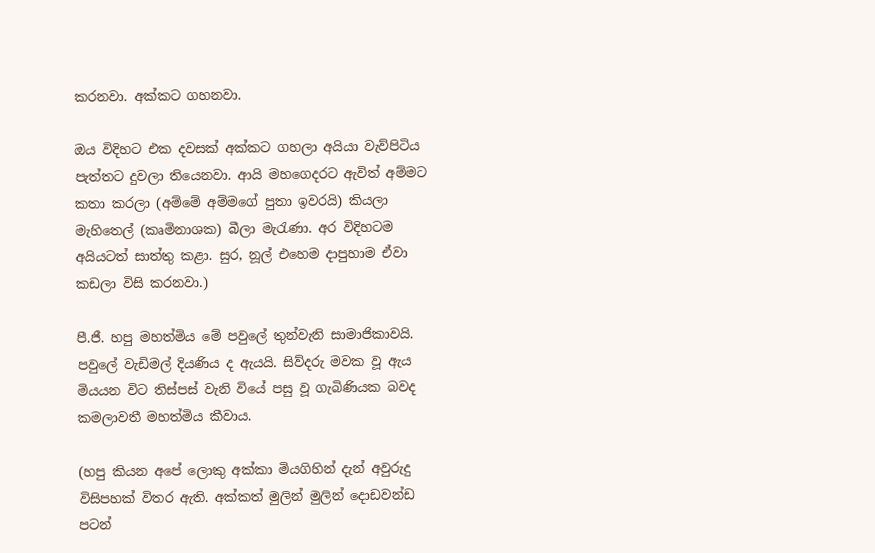කරනවා. අක්කට ගහනවා.

ඔය විදිහට එක දවසක් අක්කට ගහලා අයියා වැව්පිටිය පැත්තට දුවලා තියෙනවා. ආයි මහගෙදරට ඇවිත් අම්මට කතා කරලා (අම්මේ අම්මගේ පුතා ඉවරයි) කියලා මැහිතෙල් (කෘමිනාශක) බීලා මැරැණා. අර විදිහටම අයියටත් සාත්තු කළා. සුර, නූල් එහෙම දාපුහාම ඒවා කඩලා විසි කරනවා.)

පී.ජී. හපු මහත්මිය මේ පවුලේ තුන්වැනි සාමාජිකාවයි. පවුලේ වැඩිමල් දියණිය ද ඇයයි. සිව්දරු මවක වූ ඇය මියයන විට තිස්පස් වැනි වියේ පසු වූ ගැබිණියක බවද කමලාවතී මහත්මිය කීවාය.

(හපු කියන අපේ ලොකු අක්කා මියගිහින් දැන් අවුරුදු විසිපහක් විතර ඇති. අක්කත් මුලින් මුලින් දොඩවන්ඩ පටන්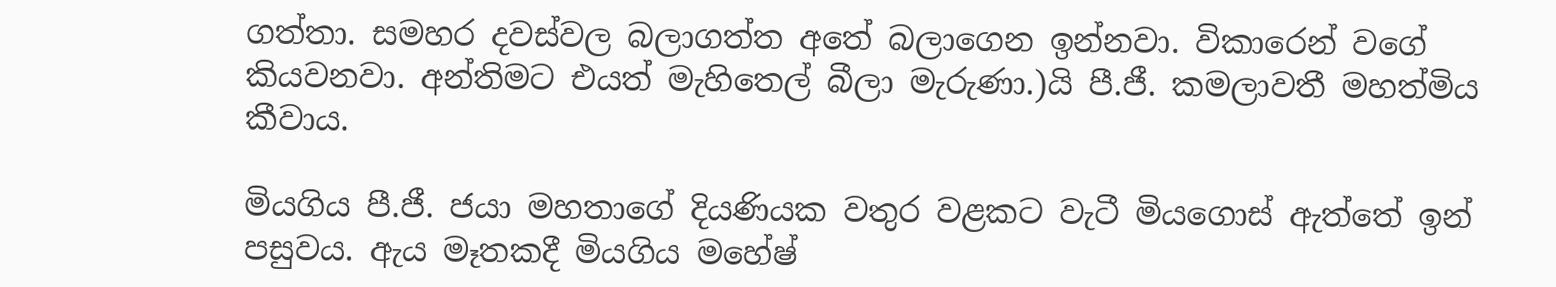ගත්තා. සමහර දවස්වල බලාගත්ත අතේ බලාගෙන ඉන්නවා. විකාරෙන් වගේ කියවනවා. අන්තිමට එයත් මැහිතෙල් බීලා මැරුණා.)යි පී.ජී. කමලාවතී මහත්මිය කීවාය.

මියගිය පී.ජී. ජයා මහතාගේ දියණියක වතුර වළකට වැටී මියගොස් ඇත්තේ ඉන් පසුවය. ඇය මෑතකදී මියගිය මහේෂ්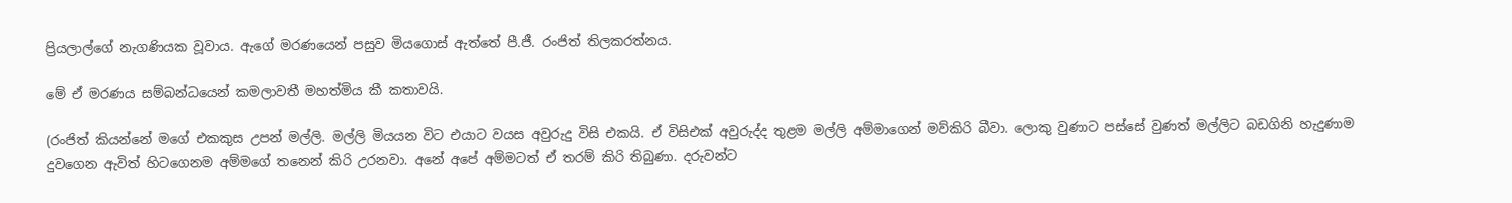ප්‍රියලාල්ගේ නැගණියක වූවාය. ඇගේ මරණයෙන් පසුව මියගොස් ඇත්තේ පී.ජී. රංජිත් තිලකරත්නය.

මේ ඒ මරණය සම්බන්ධයෙන් කමලාවතී මහත්මිය කී කතාවයි.

(රංජිත් කියන්නේ මගේ එකකුස උපන් මල්ලි. මල්ලි මියයන විට එයාට වයස අවුරුදු විසි එකයි. ඒ විසිඑක් අවුරුද්ද තුළම මල්ලි අම්මාගෙන් මව්කිරි බීවා. ලොකු වුණාට පස්සේ වුණත් මල්ලිට බඩගිනි හැදුණාම දුවගෙන ඇවිත් හිටගෙනම අම්මගේ තනෙන් කිරි උරනවා. අනේ අපේ අම්මටත් ඒ තරම් කිරි තිබුණා. දරුවන්ට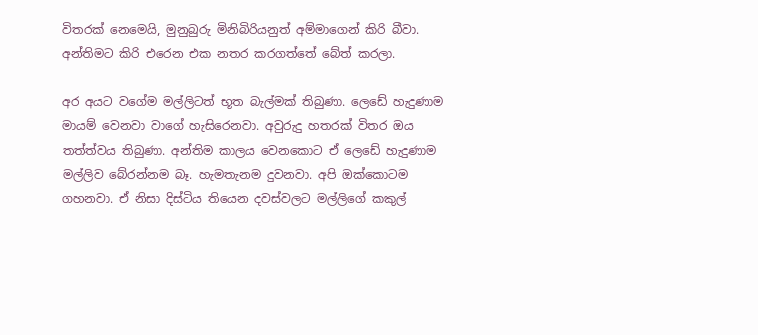විතරක් නෙමෙයි, මුනුබුරු මිනිබිරියනුත් අම්මාගෙන් කිරි බීවා. අන්තිමට කිරි එරෙන එක නතර කරගත්තේ බේත් කරලා.

අර අයට වගේම මල්ලිටත් භූත බැල්මක් තිබුණා. ලෙඩේ හැදුණාම මායම් වෙනවා වාගේ හැසිරෙනවා. අවුරුදු හතරක් විතර ඔය තත්ත්වය තිබුණා. අන්තිම කාලය වෙනකොට ඒ ලෙඩේ හැදුණාම මල්ලිව බේරන්නම බෑ. හැමතැනම දුවනවා. අපි ඔක්කොටම ගහනවා. ඒ නිසා දිස්ටිය තියෙන දවස්වලට මල්ලිගේ කකුල්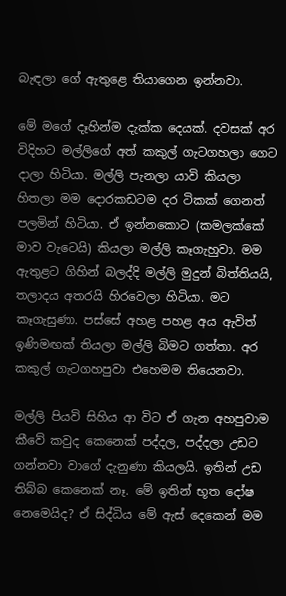බැඳලා ගේ ඇතුළෙ තියාගෙන ඉන්නවා.

මේ මගේ දෑහින්ම දැක්ක දෙයක්. දවසක් අර විදිහට මල්ලිගේ අත් කකුල් ගැටගහලා ගෙට දාලා හිටියා. මල්ලි පැනලා යාවි කියලා හිතලා මම දොරකඩටම දර ටිකක් ගෙනත් පලමින් හිටියා. ඒ ඉන්නකොට (කමලක්කේ මාව වැටෙයි) කියලා මල්ලි කෑගැහුවා. මම ඇතුළට ගිහින් බලද්දි මල්ලි මුදුන් බිත්තියයි, තලාදය අතරයි හිරවෙලා හිටියා. මට කෑගැසුණා. පස්සේ අහළ පහළ අය ඇවිත් ඉණිමඟක් තියලා මල්ලි බිමට ගත්තා. අර කකුල් ගැටගහපුවා එහෙමම තියෙනවා.

මල්ලි පියවි සිහිය ආ විට ඒ ගැන අහපුවාම කීවේ කවුද කෙනෙක් පද්දල, පද්දලා උඩට ගන්නවා වාගේ දැනුණා කියලයි. ඉතින් උඩ තිබ්බ කෙනෙක් නෑ. මේ ඉතින් භූත දෝෂ නෙමෙයිද? ඒ සිද්ධිය මේ ඇස් දෙකෙන් මම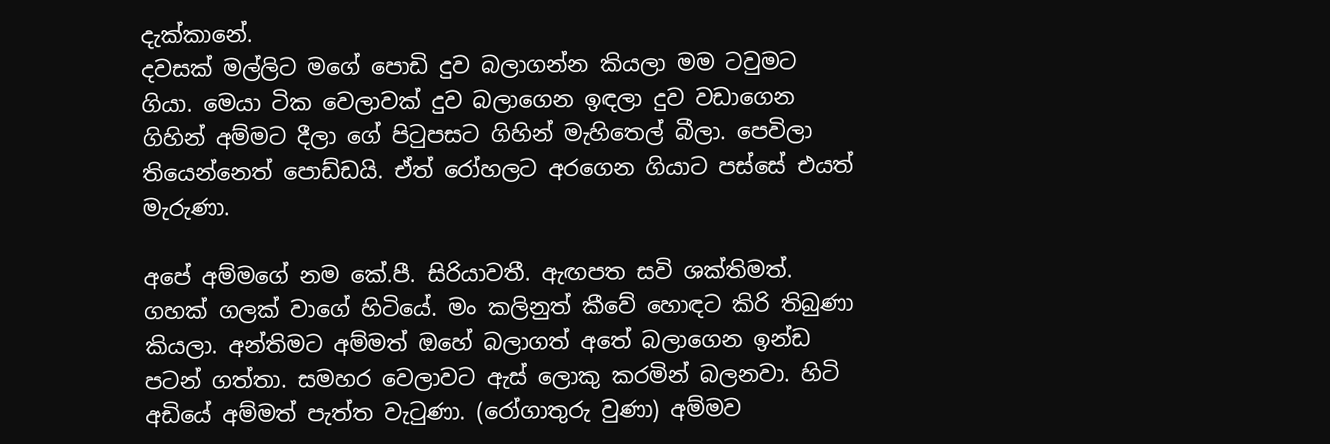දැක්කානේ.
දවසක් මල්ලිට මගේ පොඩි දුව බලාගන්න කියලා මම ටවුමට ගියා. මෙයා ටික වෙලාවක් දුව බලාගෙන ඉඳලා දුව වඩාගෙන ගිහින් අම්මට දීලා ගේ පිටුපසට ගිහින් මැහිතෙල් බීලා. පෙවිලා තියෙන්නෙත් පොඩ්ඩයි. ඒත් රෝහලට අරගෙන ගියාට පස්සේ එයත් මැරුණා.

අපේ අම්මගේ නම කේ.පී. සිරියාවතී. ඇඟපත සවි ශක්තිමත්. ගහක් ගලක් වාගේ හිටියේ. මං කලිනුත් කීවේ හොඳට කිරි තිබුණා කියලා. අන්තිමට අම්මත් ඔහේ බලාගත් අතේ බලාගෙන ඉන්ඩ පටන් ගත්තා. සමහර වෙලාවට ඇස් ලොකු කරමින් බලනවා. හිටි අඩියේ අම්මත් පැත්ත වැටුණා. (රෝගාතුරු වුණා) අම්මව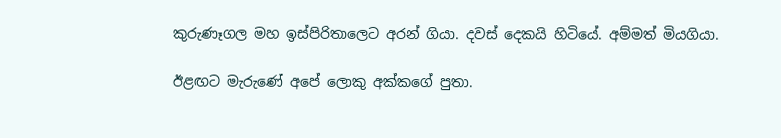කුරුණෑගල මහ ඉස්පිරිතාලෙට අරන් ගියා. දවස් දෙකයි හිටියේ. අම්මත් මියගියා.

ඊළඟට මැරුණේ අපේ ලොකු අක්කගේ පුතා.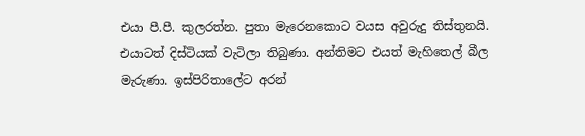එයා පී.පී. කුලරත්න. පුතා මැරෙනකොට වයස අවුරුදු තිස්තුනයි. එයාටත් දිස්ටියක් වැටිලා තිබුණා. අන්තිමට එයත් මැහිතෙල් බීල මැරුණා. ඉස්පිරිතාලේට අරන්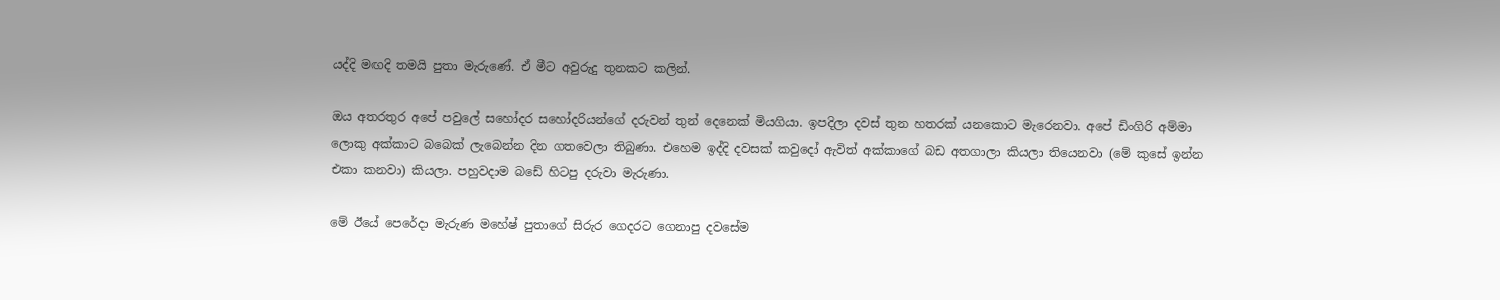යද්දි මඟදි තමයි පුතා මැරුණේ. ඒ මීට අවුරුදු තුනකට කලින්.

ඔය අතරතුර අපේ පවුලේ සහෝදර සහෝදරියන්ගේ දරුවන් තුන් දෙනෙක් මියගියා. ඉපදිලා දවස් තුන හතරක් යනකොට මැරෙනවා. අපේ ඩිංගිරි අම්මා ලොකු අක්කාට බබෙක් ලැබෙන්න දින ගතවෙලා තිබුණා. එහෙම ඉද්දි දවසක් කවුදෝ ඇවිත් අක්කාගේ බඩ අතගාලා කියලා තියෙනවා (මේ කුසේ ඉන්න එකා කනවා) කියලා. පහුවදාම බඩේ හිටපු දරුවා මැරුණා.

මේ ඊයේ පෙරේදා මැරුණ මහේෂ් පුතාගේ සිරුර ගෙදරට ගෙනාපු දවසේම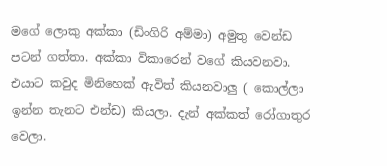මගේ ලොකු අක්කා (ඩිංගිරි අම්මා) අමුතු වෙන්ඩ පටන් ගත්තා. අක්කා විකාරෙන් වගේ කියවනවා. එයාට කවුද මිනිහෙක් ඇවිත් කියනවාලු ( කොල්ලා ඉන්න තැනට එන්ඩ) කියලා. දැන් අක්කත් රෝගාතුර වෙලා.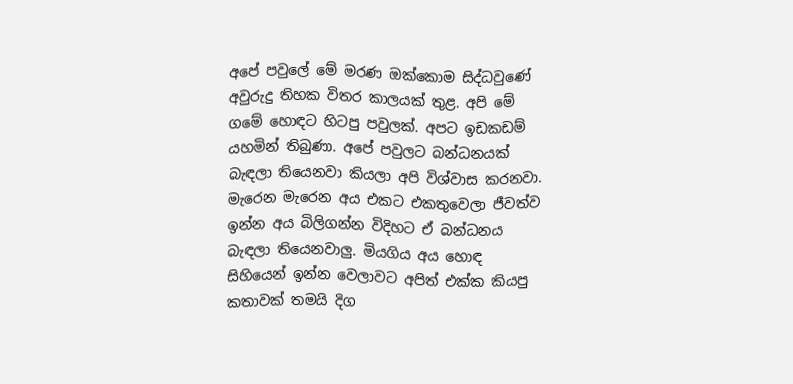අපේ පවුලේ මේ මරණ ඔක්කොම සිද්ධවුණේ අවුරුදු තිහක විතර කාලයක් තුළ. අපි මේ ගමේ හොඳට හිටපු පවුලක්. අපට ඉඩකඩම් යහමින් තිබුණා. අපේ පවුලට බන්ධනයක් බැඳලා තියෙනවා කියලා අපි විශ්වාස කරනවා. මැරෙන මැරෙන අය එකට එකතුවෙලා ජීවත්ව ඉන්න අය බිලිගන්න විදිහට ඒ බන්ධනය බැඳලා තියෙනවාලු. මියගිය අය හොඳ සිහියෙන් ඉන්න වෙලාවට අපිත් එක්ක කියපු කතාවක් තමයි දිග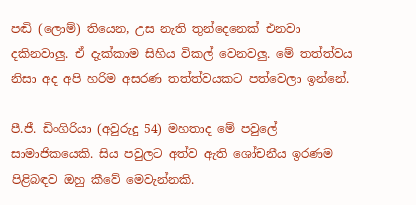පඬි (ලොම්) තියෙන, උස නැති තුන්දෙනෙක් එනවා දකිනවාලු. ඒ දැක්කාම සිහිය විකල් වෙනවලු. මේ තත්ත්වය නිසා අද අපි හරිම අසරණ තත්ත්වයකට පත්වෙලා ඉන්නේ.

පී.ජී. ඩිංගිරියා (අවුරුදු 54) මහතාද මේ පවුලේ සාමාජිකයෙකි. සිය පවුලට අත්ව ඇති ශෝචනීය ඉරණම පිළිබඳව ඔහු කීවේ මෙවැන්නකි.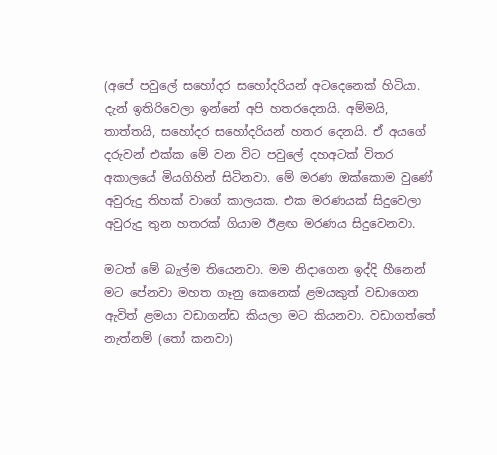(අපේ පවුලේ සහෝදර සහෝදරියන් අටදෙනෙක් හිටියා. දැන් ඉතිරිවෙලා ඉන්නේ අපි හතරදෙනයි. අම්මයි, තාත්තයි, සහෝදර සහෝදරියන් හතර දෙනයි. ඒ අයගේ දරුවන් එක්ක මේ වන විට පවුලේ දහඅටක් විතර අකාලයේ මියගිහින් සිටිනවා. මේ මරණ ඔක්කොම වුණේ අවුරුදු තිහක් වාගේ කාලයක. එක මරණයක් සිදුවෙලා අවුරුදු තුන හතරක් ගියාම ඊළඟ මරණය සිදුවෙනවා.

මටත් මේ බැල්ම තියෙනවා. මම නිදාගෙන ඉද්දි හීනෙන් මට පේනවා මහත ගෑනු කෙනෙක් ළමයකුත් වඩාගෙන ඇවිත් ළමයා වඩාගන්ඩ කියලා මට කියනවා. වඩාගත්තේ නැත්නම් (තෝ කනවා)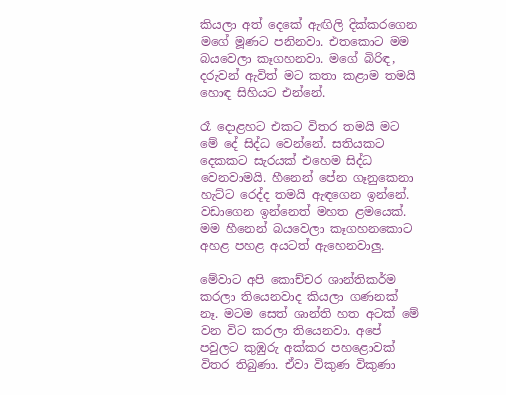කියලා අත් දෙකේ ඇඟිලි දික්කරගෙන මගේ මූණට පනිනවා. එතකොට මම බයවෙලා කෑගහනවා. මගේ බිරිඳ, දරුවන් ඇවිත් මට කතා කළාම තමයි හොඳ සිහියට එන්නේ.

රෑ දොළහට එකට විතර තමයි මට මේ දේ සිද්ධ වෙන්නේ. සතියකට දෙකකට සැරයක් එහෙම සිද්ධ වෙනවාමයි. හීනෙන් පේන ගෑනුකෙනා හැට්ට රෙද්ද තමයි ඇඳගෙන ඉන්නේ. වඩාගෙන ඉන්නෙත් මහත ළමයෙක්. මම හීනෙන් බයවෙලා කෑගහනකොට අහළ පහළ අයටත් ඇහෙනවාලු.

මේවාට අපි කොච්චර ශාන්තිකර්ම කරලා තියෙනවාද කියලා ගණනක් නෑ. මටම සෙත් ශාන්ති හත අටක් මේ වන විට කරලා තියෙනවා. අපේ පවුලට කුඹුරු අක්කර පහළොවක් විතර තිබුණා. ඒවා විකුණ විකුණා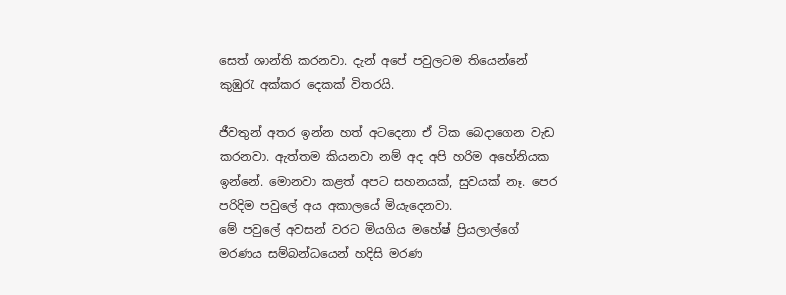සෙත් ශාන්ති කරනවා. දැන් අපේ පවුලටම තියෙන්නේ කුඹුරැ අක්කර දෙකක් විතරයි.

ජීවතුන් අතර ඉන්න හත් අටදෙනා ඒ ටික බෙදාගෙන වැඩ කරනවා. ඇත්තම කියනවා නම් අද අපි හරිම අහේනියක ඉන්නේ. මොනවා කළත් අපට සහනයක්, සුවයක් නෑ. පෙර පරිදිම පවුලේ අය අකාලයේ මියැදෙනවා.
මේ පවුලේ අවසන් වරට මියගිය මහේෂ් ප්‍රියලාල්ගේ මරණය සම්බන්ධයෙන් හදිසි මරණ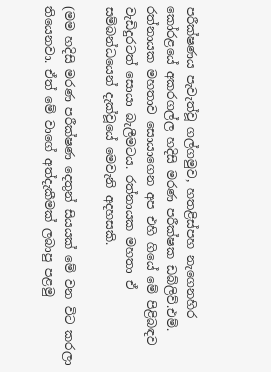පරීක්ෂණය පැවැත්වූ ගල්ගමුව, හතළිස්පහ නැගෙනහිර කෝරළයේ අකරගල්ල හදිසි මරණ පරීක්ෂක ඩබ්ලිව්.එම්. රත්නායක මහතාව සොයාගෙන අප එහි ගියේ මේ පිළිබඳව වැඩිදුරටත් සොයා බැලීමටය. රත්නායක මහතා ඒ සම්බන්ධයෙන් දැක්වූයේ මෙවැනි අදහසකි.

(මම හදිසි මරණ පරීක්ෂණ දෙතුන් සියයක් මේ වන විට කරලා තියෙනවා. ඒත් මේ වාගේ අත්දැකීමක් ලබාපු පළමු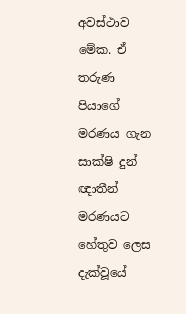අවස්ථාව මේක. ඒ තරුණ පියාගේ මරණය ගැන සාක්ෂි දුන් ඥාතීන් මරණයට හේතුව ලෙස දැක්වූයේ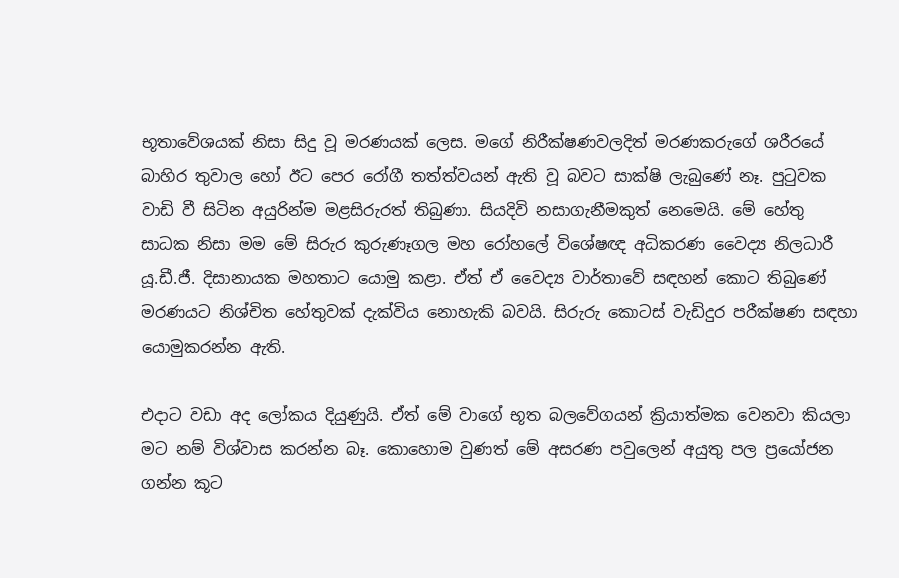භූතාවේශයක් නිසා සිදු වූ මරණයක් ලෙස. මගේ නිරීක්ෂණවලදිත් මරණකරුගේ ශරීරයේ බාහිර තුවාල හෝ ඊට පෙර රෝගී තත්ත්වයන් ඇති වූ බවට සාක්ෂි ලැබු‍ණේ නෑ. පුටුවක වාඩි වී සිටින අයුරින්ම මළසිරුරත් තිබුණා. සියදිවි නසාගැනීමකුත් නෙමෙයි. මේ හේතු සාධක නිසා මම මේ සිරුර කුරුණෑගල මහ රෝහලේ විශේෂඥ අධිකරණ වෛද්‍ය නිලධාරී යූ.ඩී.ජී. දිසානායක මහතාට යොමු කළා. ඒත් ඒ වෛද්‍ය වාර්තාවේ සඳහන් කොට තිබුණේ මරණයට නිශ්චිත හේතුවක් දැක්විය නොහැකි බවයි. සිරුරු කොටස් වැඩිදුර පරීක්ෂණ සඳහා යොමුකරන්න ඇති.

එදාට වඩා අද ලෝකය දියුණුයි. ඒත් මේ වාගේ භූත බලවේගයන් ක්‍රියාත්මක වෙනවා කියලා මට නම් විශ්වාස කරන්න බෑ. කොහොම වුණත් මේ අසරණ පවුලෙන් අයුතු පල ප්‍රයෝජන ගන්න කූට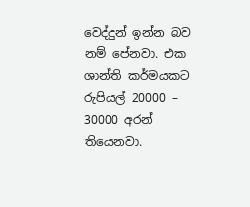වෙද්දුන් ඉන්න බව නම් පේනවා. එක ශාන්ති කර්මයකට රුපියල් 20000 – 30000 අරන් තියෙනවා.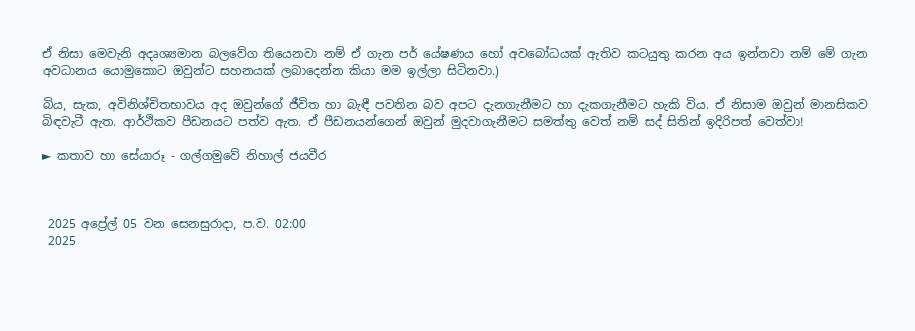ඒ නිසා මෙවැනි අදෘශ්‍යමාන බලවේග තියෙනවා නම් ඒ ගැන පර් යේෂණය හෝ අවබෝධයක් ඇතිව කටයුතු කරන අය ඉන්නවා නම් මේ ගැන අවධානය යොමුකොට ඔවුන්ට සහනයක් ලබාදෙන්න කියා මම ඉල්ලා සිටිනවා.)

බිය, සැක, අවිනිශ්චිතභාවය අද ඔවුන්ගේ ජීවිත හා බැඳී පවතින බව අපට දැනගැනීමට හා දැකගැනීමට හැකි විය. ඒ නිසාම ඔවුන් මානසිකව බිඳවැටී ඇත. ආර්ථිකව පීඩනයට පත්ව ඇත. ඒ පීඩනයන්ගෙන් ඔවුන් මුදවාගැනීමට සමත්තු වෙත් නම් සද් සිතින් ඉදිරිපත් වෙත්වා!

► කතාව හා සේයාරූ - ගල්ගමුවේ නිහාල් ජයවීර



 2025 අප්‍රේල් 05 වන සෙනසුරාදා, ප.ව. 02:00
 2025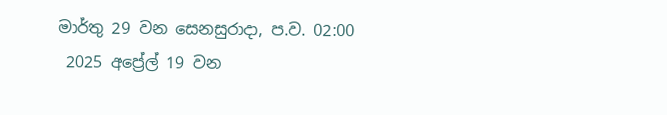මාර්තු 29 වන සෙනසුරාදා, ප.ව. 02:00
 2025 අප්‍රේල් 19 වන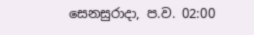සෙනසුරාදා, ප.ව. 02:00